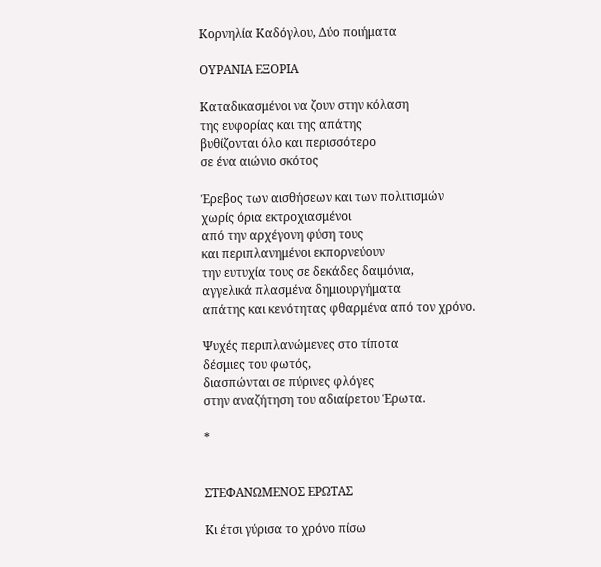Κορνηλία Καδόγλου, Δύο ποιήματα

ΟΥΡΑΝΙΑ ΕΞΟΡΙΑ

Καταδικασμένοι να ζουν στην κόλαση
της ευφορίας και της απάτης
βυθίζονται όλο και περισσότερο
σε ένα αιώνιο σκότος

Έρεβος των αισθήσεων και των πολιτισμών
χωρίς όρια εκτροχιασμένοι
από την αρχέγονη φύση τους
και περιπλανημένοι εκπορνεύουν
την ευτυχία τους σε δεκάδες δαιμόνια,
αγγελικά πλασμένα δημιουργήματα
απάτης και κενότητας φθαρμένα από τον χρόνο.

Ψυχές περιπλανώμενες στο τίποτα
δέσμιες του φωτός,
διασπώνται σε πύρινες φλόγες
στην αναζήτηση του αδιαίρετου Έρωτα.

*


ΣΤΕΦΑΝΩΜΕΝΟΣ ΕΡΩΤΑΣ

Κι έτσι γύρισα το χρόνο πίσω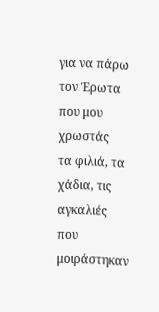για να πάρω τον Έρωτα που μου χρωστάς
τα φιλιά, τα χάδια, τις αγκαλιές
που μοιράστηκαν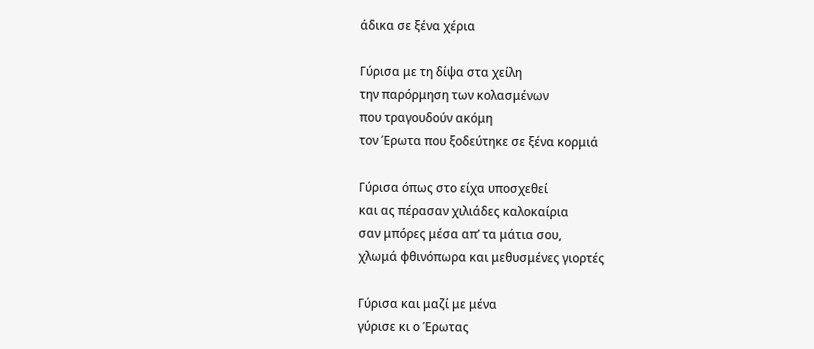άδικα σε ξένα χέρια

Γύρισα με τη δίψα στα χείλη
την παρόρμηση των κολασμένων
που τραγουδούν ακόμη
τον Έρωτα που ξοδεύτηκε σε ξένα κορμιά

Γύρισα όπως στο είχα υποσχεθεί
και ας πέρασαν χιλιάδες καλοκαίρια
σαν μπόρες μέσα απ’ τα μάτια σου,
χλωμά φθινόπωρα και μεθυσμένες γιορτές

Γύρισα και μαζί με μένα
γύρισε κι ο Έρωτας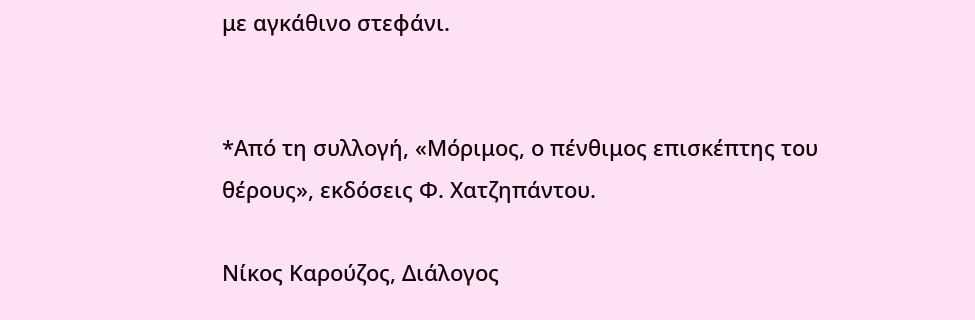με αγκάθινο στεφάνι.


*Από τη συλλογή, «Μόριμος, ο πένθιμος επισκέπτης του θέρους», εκδόσεις Φ. Χατζηπάντου.

Νίκος Καρούζος, Διάλογος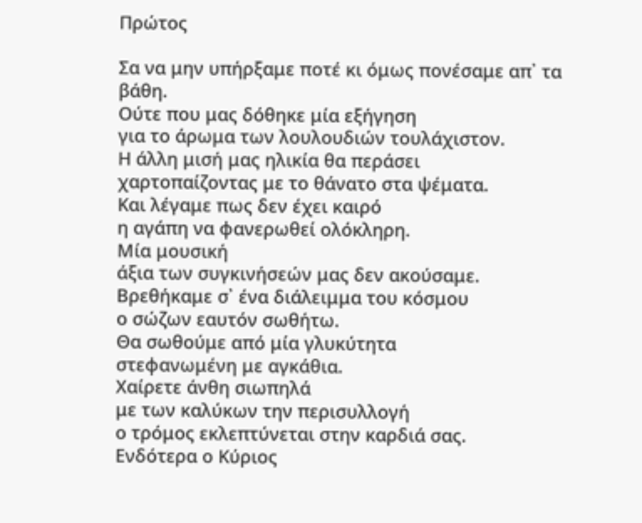Πρώτος

Σα να μην υπήρξαμε ποτέ κι όμως πονέσαμε απ᾿ τα βάθη.
Ούτε που μας δόθηκε μία εξήγηση
για το άρωμα των λουλουδιών τουλάχιστον.
Η άλλη μισή μας ηλικία θα περάσει
χαρτοπαίζοντας με το θάνατο στα ψέματα.
Και λέγαμε πως δεν έχει καιρό
η αγάπη να φανερωθεί ολόκληρη.
Μία μουσική
άξια των συγκινήσεών μας δεν ακούσαμε.
Βρεθήκαμε σ᾿ ένα διάλειμμα του κόσμου
ο σώζων εαυτόν σωθήτω.
Θα σωθούμε από μία γλυκύτητα
στεφανωμένη με αγκάθια.
Χαίρετε άνθη σιωπηλά
με των καλύκων την περισυλλογή
ο τρόμος εκλεπτύνεται στην καρδιά σας.
Ενδότερα ο Κύριος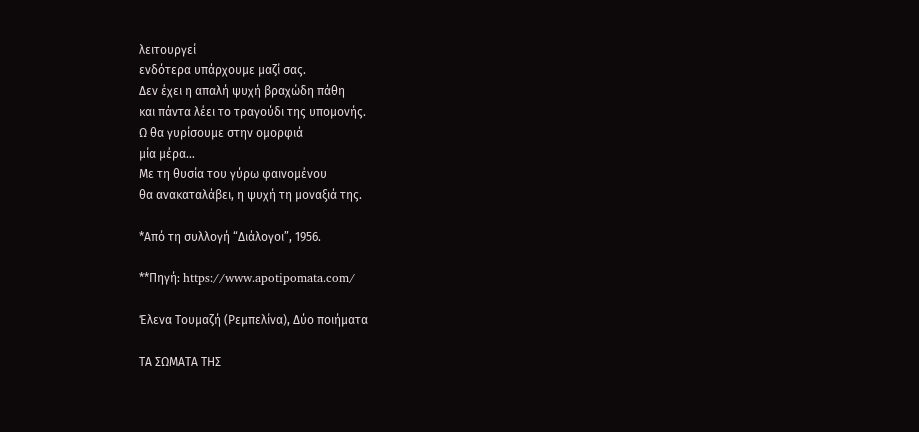λειτουργεί
ενδότερα υπάρχουμε μαζί σας.
Δεν έχει η απαλή ψυχή βραχώδη πάθη
και πάντα λέει το τραγούδι της υπομονής.
Ω θα γυρίσουμε στην ομορφιά
μία μέρα…
Με τη θυσία του γύρω φαινομένου
θα ανακαταλάβει, η ψυχή τη μοναξιά της.

*Από τη συλλογή “Διάλογοι”, 1956.

**Πηγή: https://www.apotipomata.com/

Έλενα Τουμαζή (Ρεμπελίνα), Δύο ποιήματα

ΤΑ ΣΩΜΑΤΑ ΤΗΣ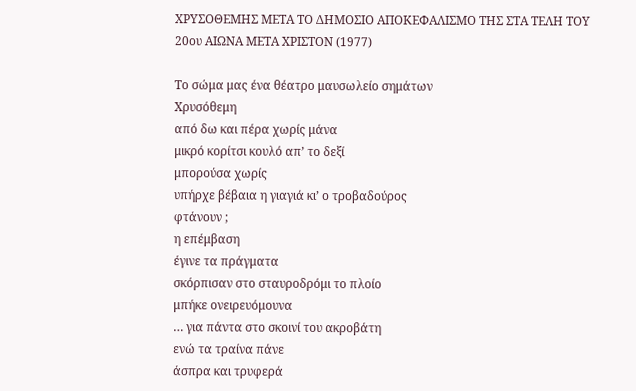ΧΡΥΣΟΘΕΜΗΣ ΜΕΤΑ ΤΟ ΔΗΜΟΣΙΟ ΑΠΟΚΕΦΑΛΙΣΜΟ ΤΗΣ ΣΤΑ ΤΕΛΗ ΤΟΥ 20ου ΑΙΩΝΑ ΜΕΤΑ ΧΡΙΣΤΟΝ (1977)

Το σώμα μας ένα θέατρο μαυσωλείο σημάτων
Χρυσόθεμη
από δω και πέρα χωρίς μάνα
μικρό κορίτσι κουλό απ’ το δεξί
μπορούσα χωρίς
υπήρχε βέβαια η γιαγιά κι’ ο τροβαδούρος
φτάνουν ;
η επέμβαση
έγινε τα πράγματα
σκόρπισαν στο σταυροδρόμι το πλοίο
μπήκε ονειρευόμουνα
… για πάντα στο σκοινί του ακροβάτη
ενώ τα τραίνα πάνε
άσπρα και τρυφερά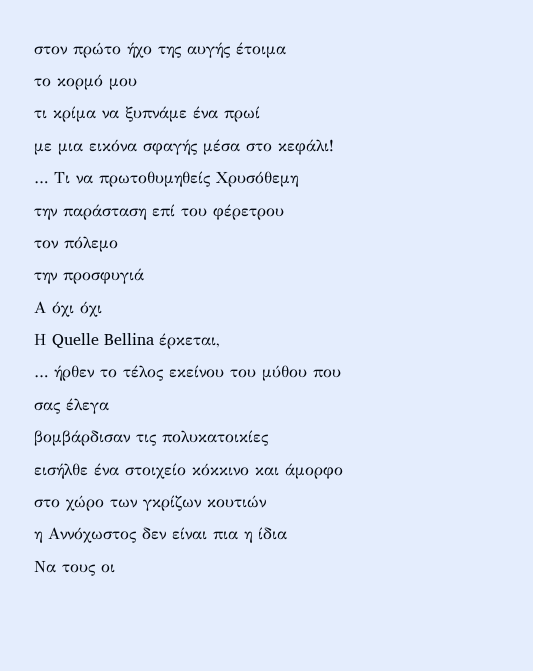στον πρώτο ήχο της αυγής έτοιμα
το κορμό μου
τι κρίμα να ξυπνάμε ένα πρωί
με μια εικόνα σφαγής μέσα στο κεφάλι!
… Τι να πρωτοθυμηθείς Χρυσόθεμη
την παράσταση επί του φέρετρου
τον πόλεμο
την προσφυγιά
Α όχι όχι
Η Quelle Bellina έρκεται,
… ήρθεν το τέλος εκείνου του μύθου που σας έλεγα
βομβάρδισαν τις πολυκατοικίες
εισήλθε ένα στοιχείο κόκκινο και άμορφο στο χώρο των γκρίζων κουτιών
η Αννόχωστος δεν είναι πια η ίδια
Να τους οι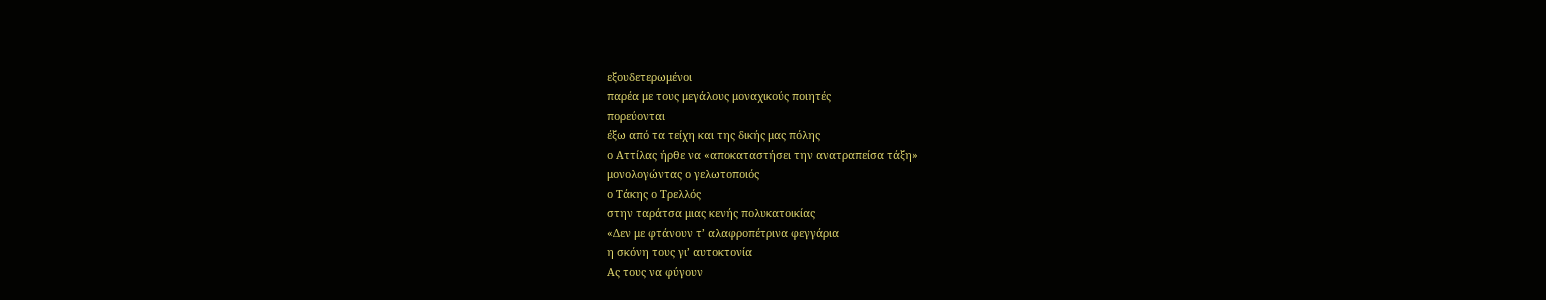εξουδετερωμένοι
παρέα με τους μεγάλους μοναχικούς ποιητές
πορεύονται
έξω από τα τείχη και της δικής μας πόλης
ο Αττίλας ήρθε να «αποκαταστήσει την ανατραπείσα τάξη»
μονολογώντας ο γελωτοποιός
ο Τάκης ο Τρελλός
στην ταράτσα μιας κενής πολυκατοικίας
«Δεν με φτάνουν τ’ αλαφροπέτρινα φεγγάρια
η σκόνη τους γι’ αυτοκτονία
Ας τους να φύγουν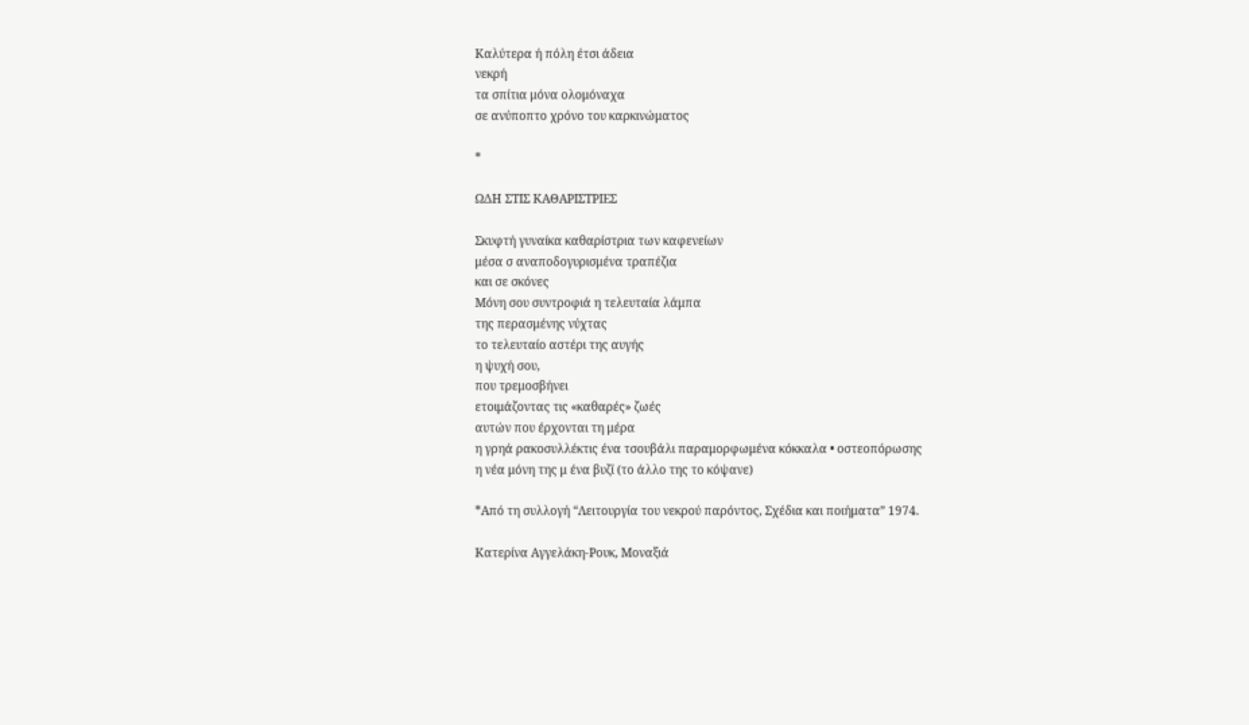Καλύτερα ή πόλη έτσι άδεια
νεκρή
τα σπίτια μόνα ολομόναχα
σε ανύποπτο χρόνο του καρκινώματος

*

ΩΔΗ ΣΤΙΣ ΚΑΘΑΡΙΣΤΡΙΕΣ

Σκυφτή γυναίκα καθαρίστρια των καφενείων
μέσα σ αναποδογυρισμένα τραπέζια
και σε σκόνες
Μόνη σου συντροφιά η τελευταία λάμπα
της περασμένης νύχτας
το τελευταίο αστέρι της αυγής
η ψυχή σου,
που τρεμοσβήνει
ετοιμάζοντας τις «καθαρές» ζωές
αυτών που έρχονται τη μέρα
η γρηά ρακοσυλλέκτις ένα τσουβάλι παραμορφωμένα κόκκαλα • οστεοπόρωσης
η νέα μόνη της μ ένα βυζί (το άλλο της το κόψανε)

*Από τη συλλογή “Λειτουργία του νεκρού παρόντος, Σχέδια και ποιήματα” 1974.

Κατερίνα Αγγελάκη-Ρουκ, Μοναξιά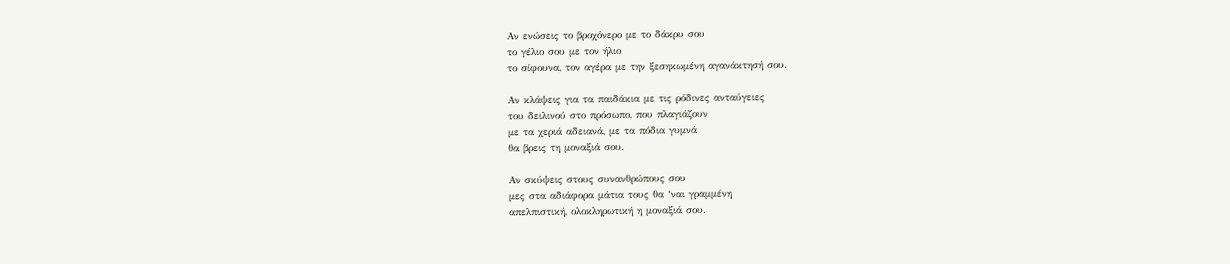Αν ενώσεις το βροχόνερο με το δάκρυ σου
το γέλιο σου με τον ήλιο
το σίφουνα, τον αγέρα με την ξεσηκωμένη αγανάκτησή σου.

Αν κλάψεις για τα παιδάκια με τις ρόδινες ανταύγειες
του δειλινού στο πρόσωπο, που πλαγιάζουν
με τα χεριά αδειανά, με τα πόδια γυμνά
θα βρεις τη μοναξιά σου.

Αν σκύψεις στους συνανθρώπους σου
μες στα αδιάφορα μάτια τους θα ‘ναι γραμμένη
απελπιστική, ολοκληρωτική η μοναξιά σου.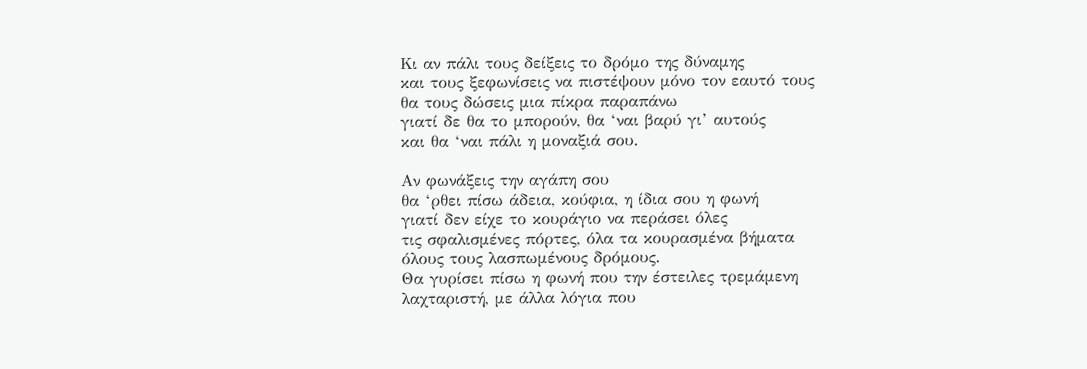Κι αν πάλι τους δείξεις το δρόμο της δύναμης
και τους ξεφωνίσεις να πιστέψουν μόνο τον εαυτό τους
θα τους δώσεις μια πίκρα παραπάνω
γιατί δε θα το μπορούν, θα ‘ναι βαρύ γι’ αυτούς
και θα ‘ναι πάλι η μοναξιά σου.

Αν φωνάξεις την αγάπη σου
θα ‘ρθει πίσω άδεια, κούφια, η ίδια σου η φωνή
γιατί δεν είχε το κουράγιο να περάσει όλες
τις σφαλισμένες πόρτες, όλα τα κουρασμένα βήματα
όλους τους λασπωμένους δρόμους.
Θα γυρίσει πίσω η φωνή που την έστειλες τρεμάμενη
λαχταριστή, με άλλα λόγια που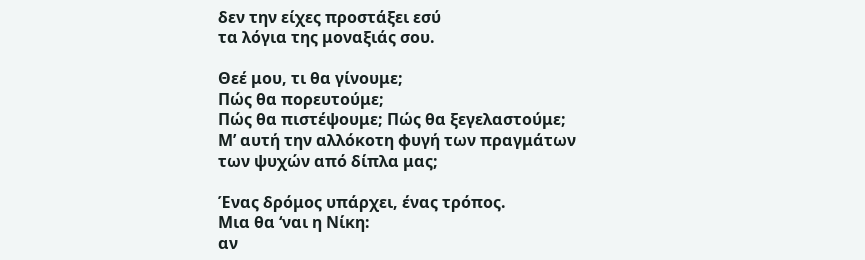δεν την είχες προστάξει εσύ
τα λόγια της μοναξιάς σου.

Θεέ μου, τι θα γίνουμε;
Πώς θα πορευτούμε;
Πώς θα πιστέψουμε; Πώς θα ξεγελαστούμε;
Μ’ αυτή την αλλόκοτη φυγή των πραγμάτων
των ψυχών από δίπλα μας;

Ένας δρόμος υπάρχει, ένας τρόπος.
Μια θα ‘ναι η Νίκη:
αν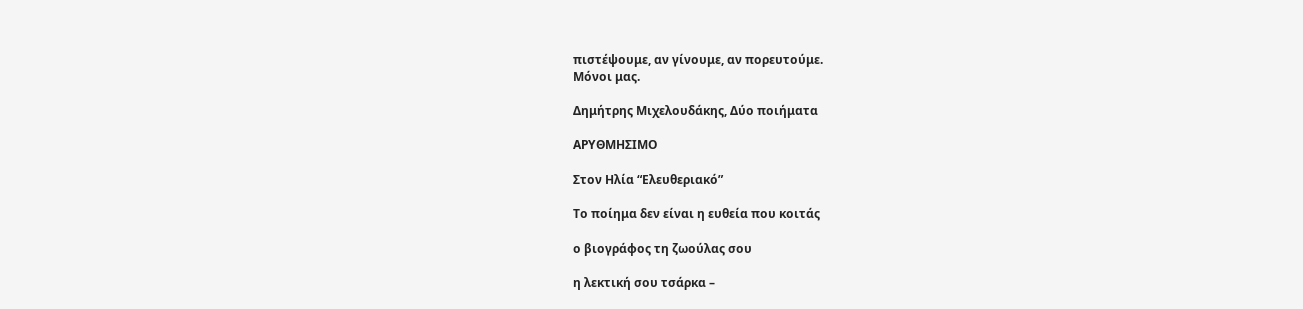πιστέψουμε, αν γίνουμε, αν πορευτούμε.
Μόνοι μας.

Δημήτρης Μιχελουδάκης, Δύο ποιήματα

ΑΡΥΘΜΗΣΙΜΟ

Στον Ηλία “Ελευθεριακό”

Το ποίημα δεν είναι η ευθεία που κοιτάς

ο βιογράφος τη ζωούλας σου

η λεκτική σου τσάρκα –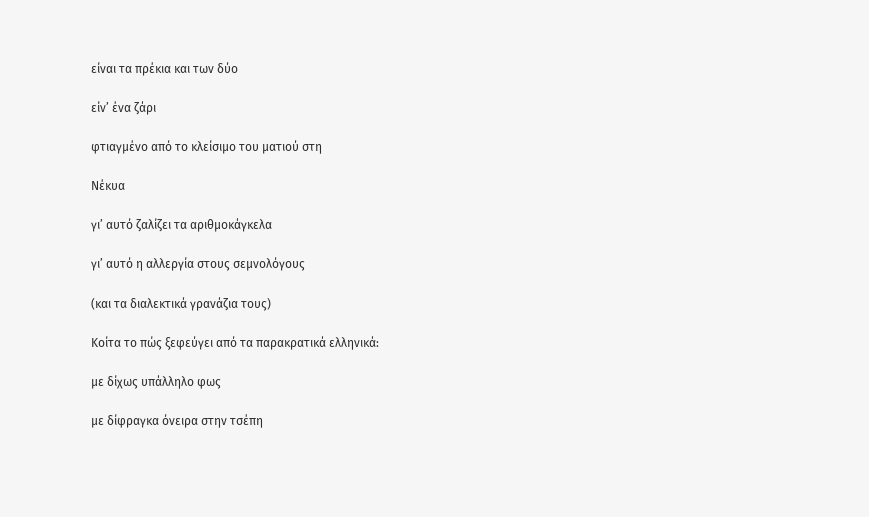είναι τα πρέκια και των δύο

είν’ ένα ζάρι

φτιαγμένο από το κλείσιμο του ματιού στη

Νέκυα

γι’ αυτό ζαλίζει τα αριθμοκάγκελα

γι’ αυτό η αλλεργία στους σεμνολόγους

(και τα διαλεκτικά γρανάζια τους)

Κοίτα το πώς ξεφεύγει από τα παρακρατικά ελληνικά:

με δίχως υπάλληλο φως

με δίφραγκα όνειρα στην τσέπη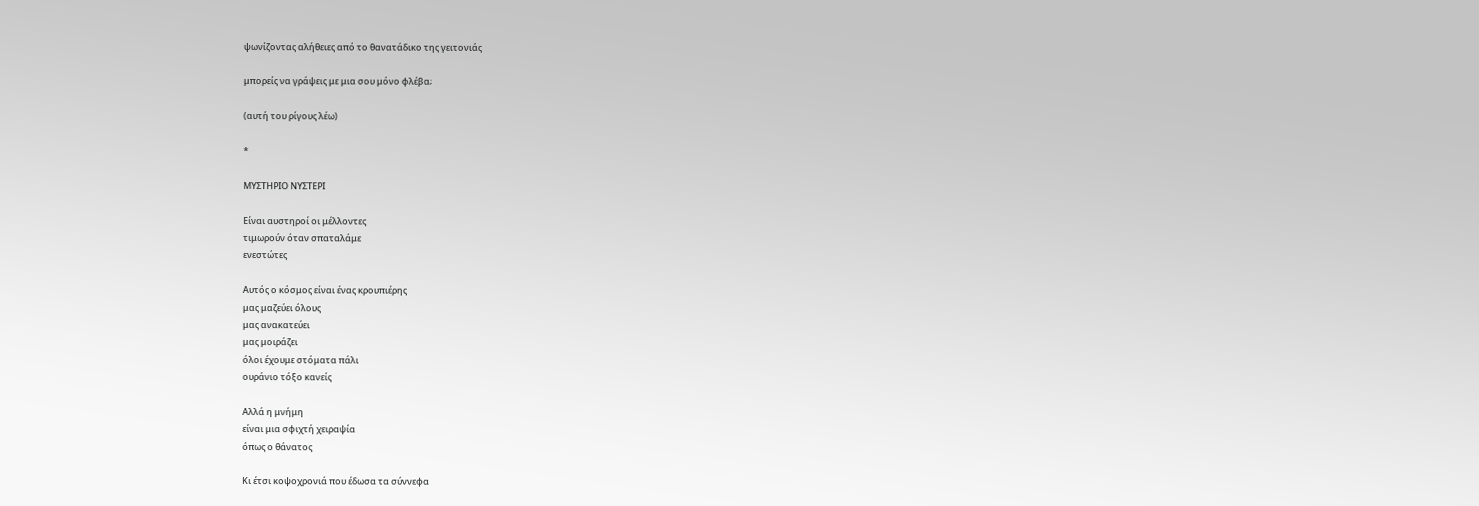ψωνίζοντας αλήθειες από το θανατάδικο της γειτονιάς

μπορείς να γράψεις με μια σου μόνο φλέβα;

(αυτή του ρίγους λέω)

*

ΜΥΣΤΗΡΙΟ ΝΥΣΤΕΡΙ

Είναι αυστηροί οι μέλλοντες
τιμωρούν όταν σπαταλάμε
ενεστώτες

Αυτός ο κόσμος είναι ένας κρουπιέρης
μας μαζεύει όλους
μας ανακατεύει
μας μοιράζει
όλοι έχουμε στόματα πάλι
ουράνιο τόξο κανείς

Αλλά η μνήμη
είναι μια σφιχτή χειραψία
όπως ο θάνατος

Κι έτσι κοψοχρονιά που έδωσα τα σύννεφα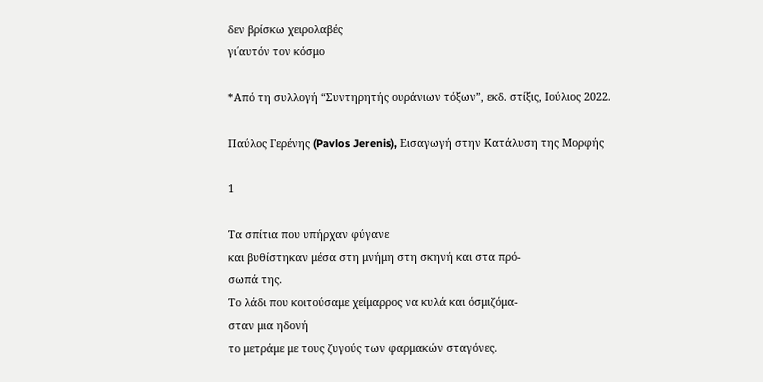δεν βρίσκω χειρολαβές
γι΄αυτόν τον κόσμο

*Από τη συλλογή “Συντηρητής ουράνιων τόξων”, εκδ. στίξις, Ιούλιος 2022.

Παύλος Γερένης (Pavlos Jerenis), Εισαγωγή στην Κατάλυση της Μορφής

1

Τα σπίτια που υπήρχαν φύγανε
και βυθίστηκαν μέσα στη μνήμη στη σκηνή και στα πρό-
σωπά της.
Το λάδι που κοιτούσαμε χείμαρρος να κυλά και όσμιζόμα-
σταν μια ηδονή
το μετράμε με τους ζυγούς των φαρμακών σταγόνες.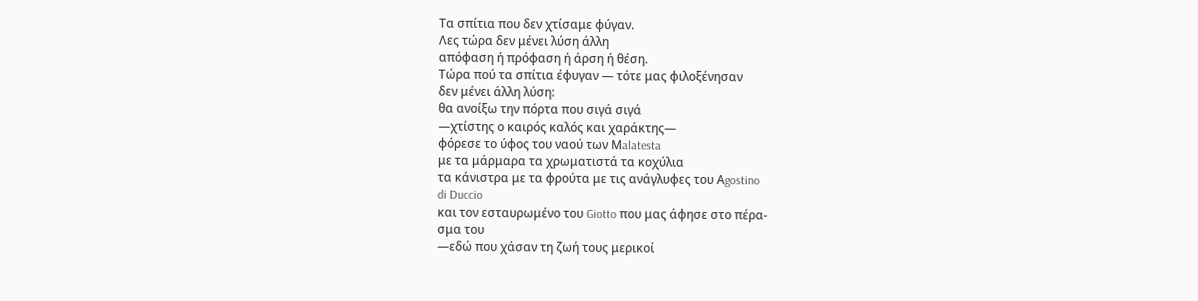Τα σπίτια που δεν χτίσαμε φύγαν.
Λες τώρα δεν μένει λύση άλλη
απόφαση ή πρόφαση ή άρση ή θέση.
Τώρα πού τα σπίτια έφυγαν — τότε μας φιλοξένησαν
δεν μένει άλλη λύση:
θα ανοίξω την πόρτα που σιγά σιγά
—χτίστης ο καιρός καλός και χαράκτης—
φόρεσε το ύφος του ναού των Μalatesta
με τα μάρμαρα τα χρωματιστά τα κοχύλια
τα κάνιστρα με τα φρούτα με τις ανάγλυφες του Αgostino
di Duccio
και τον εσταυρωμένο του Giotto που μας άφησε στο πέρα-
σμα του
—εδώ που χάσαν τη ζωή τους μερικοί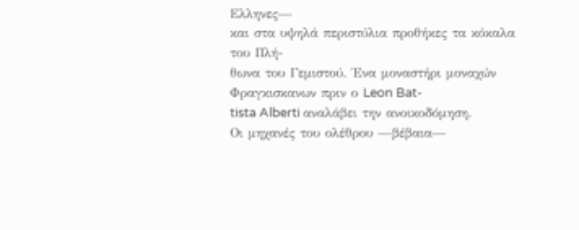Ελληνες—
και στα υψηλά περιστύλια προθήκες τα κόκαλα του Πλή-
θωνα του Γεμιστού. Ένα μοναστήρι μοναχών Φραγκισκανων πριν ο Leon Bat-
tista Alberti αναλάβει την ανοικοδόμηση.
Οι μηχανές του ολέθρου —βέβαια—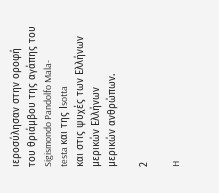ιεροσύλησαν στην οροφή
του θριάμβου της αγάπης του Sigismondo Pandolfo Mala-
testa και της Ιsotta
και στις ψυχές των Ελλήνων μερικών Ελλήνων
μερικών ανθρώπων.

2

H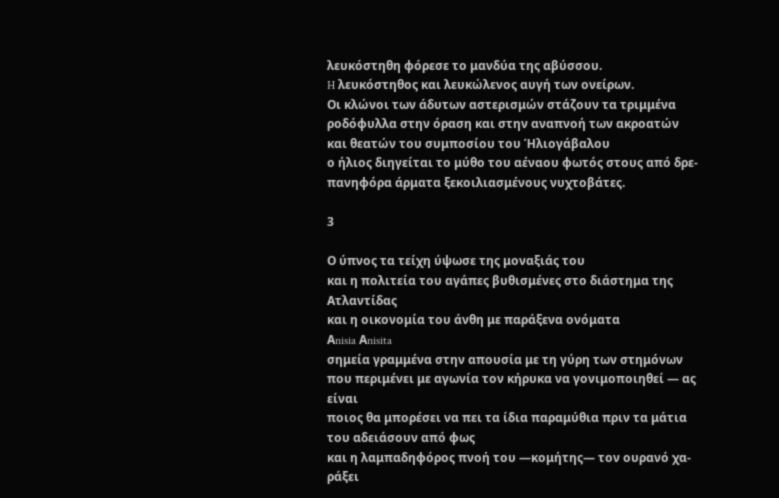λευκόστηθη φόρεσε το μανδύα της αβύσσου.
H λευκόστηθος και λευκώλενος αυγή των ονείρων.
Οι κλώνοι των άδυτων αστερισμών στάζουν τα τριμμένα
ροδόφυλλα στην όραση και στην αναπνοή των ακροατών
και θεατών του συμποσίου του Ήλιογάβαλου
ο ήλιος διηγείται το μύθο του αέναου φωτός στους από δρε-
πανηφόρα άρματα ξεκοιλιασμένους νυχτοβάτες.

3

Ο ύπνος τα τείχη ύψωσε της μοναξιάς του
και η πολιτεία του αγάπες βυθισμένες στο διάστημα της
Ατλαντίδας
και η οικονομία του άνθη με παράξενα ονόματα
Αnisia Αnisita
σημεία γραμμένα στην απουσία με τη γύρη των στημόνων
που περιμένει με αγωνία τον κήρυκα να γονιμοποιηθεί — ας
είναι
ποιος θα μπορέσει να πει τα ίδια παραμύθια πριν τα μάτια
του αδειάσουν από φως
και η λαμπαδηφόρος πνοή του —κομήτης— τον ουρανό χα-
ράξει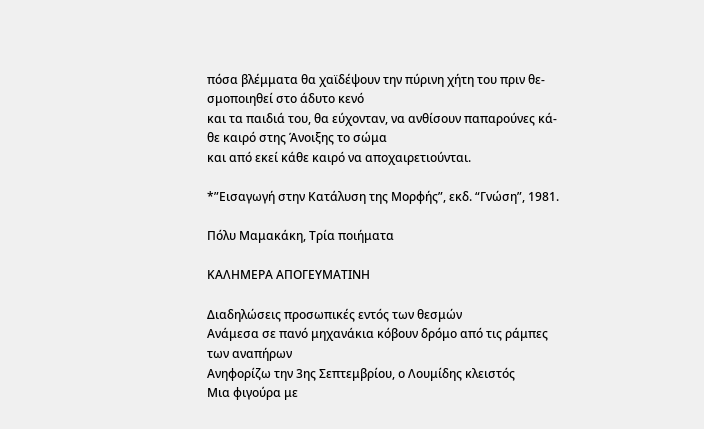πόσα βλέμματα θα χαϊδέψουν την πύρινη χήτη του πριν θε-
σμοποιηθεί στο άδυτο κενό
και τα παιδιά του, θα εύχονταν, να ανθίσουν παπαρούνες κά-
θε καιρό στης Άνοιξης το σώμα
και από εκεί κάθε καιρό να αποχαιρετιούνται.

*”Εισαγωγή στην Κατάλυση της Μορφής”, εκδ. “Γνώση”, 1981.

Πόλυ Μαμακάκη, Τρία ποιήματα

ΚΑΛΗΜΕΡΑ ΑΠΟΓΕΥΜΑΤΙΝΗ

Διαδηλώσεις προσωπικές εντός των θεσμών
Ανάμεσα σε πανό μηχανάκια κόβουν δρόμο από τις ράμπες
των αναπήρων
Ανηφορίζω την 3ης Σεπτεμβρίου, ο Λουμίδης κλειστός
Μια φιγούρα με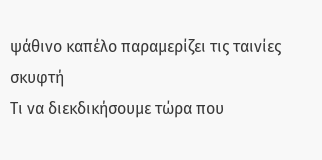ψάθινο καπέλο παραμερίζει τις ταινίες σκυφτή
Τι να διεκδικήσουμε τώρα που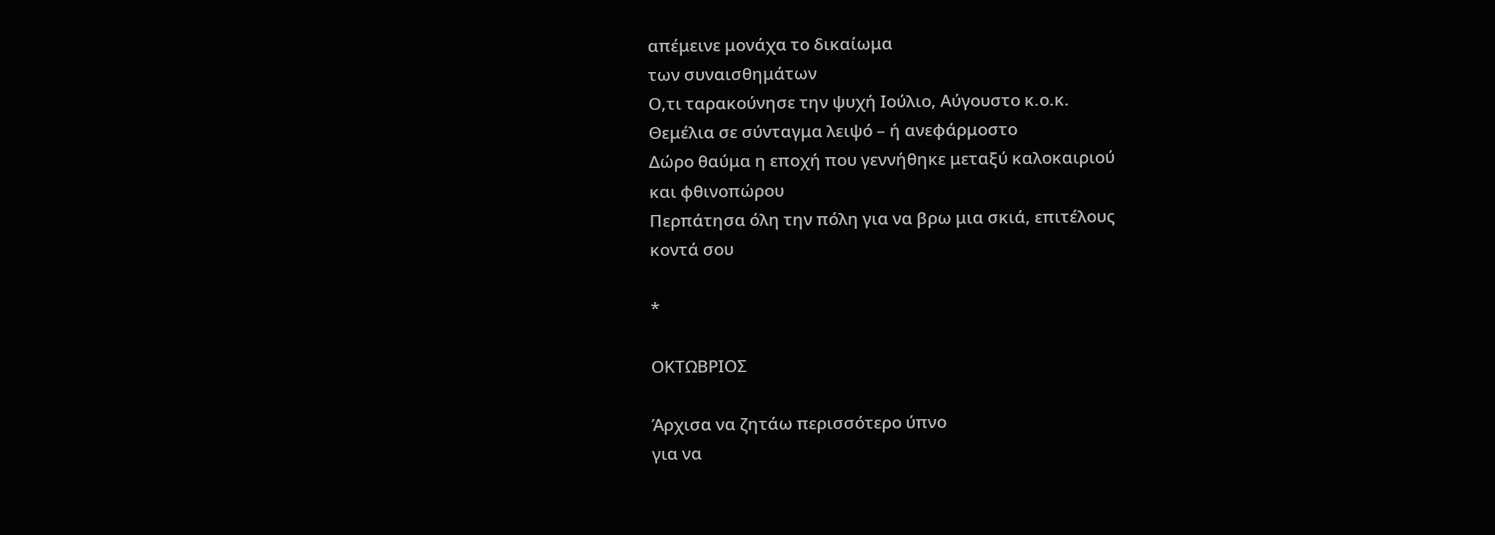απέμεινε μονάχα το δικαίωμα
των συναισθημάτων
Ο,τι ταρακούνησε την ψυχή Ιούλιο, Αύγουστο κ.ο.κ.
Θεμέλια σε σύνταγμα λειψό – ή ανεφάρμοστο
Δώρο θαύμα η εποχή που γεννήθηκε μεταξύ καλοκαιριού
και φθινοπώρου
Περπάτησα όλη την πόλη για να βρω μια σκιά, επιτέλους
κοντά σου

*

ΟΚΤΩΒΡΙΟΣ

Άρχισα να ζητάω περισσότερο ύπνο
για να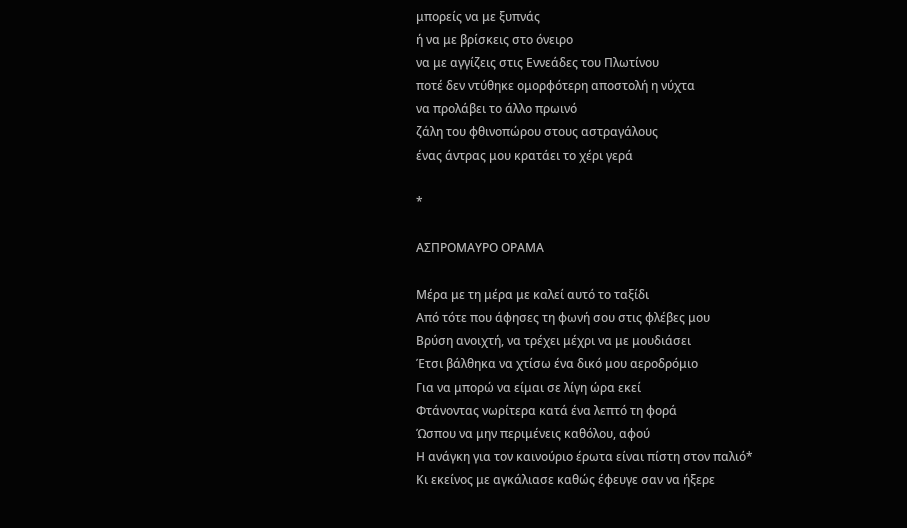μπορείς να με ξυπνάς
ή να με βρίσκεις στο όνειρο
να με αγγίζεις στις Εννεάδες του Πλωτίνου
ποτέ δεν ντύθηκε ομορφότερη αποστολή η νύχτα
να προλάβει το άλλο πρωινό
ζάλη του φθινοπώρου στους αστραγάλους
ένας άντρας μου κρατάει το χέρι γερά

*

ΑΣΠΡΟΜΑΥΡΟ ΟΡΑΜΑ

Μέρα με τη μέρα με καλεί αυτό το ταξίδι
Από τότε που άφησες τη φωνή σου στις φλέβες μου
Βρύση ανοιχτή, να τρέχει μέχρι να με μουδιάσει
Έτσι βάλθηκα να χτίσω ένα δικό μου αεροδρόμιο
Για να μπορώ να είμαι σε λίγη ώρα εκεί
Φτάνοντας νωρίτερα κατά ένα λεπτό τη φορά
Ώσπου να μην περιμένεις καθόλου, αφού
Η ανάγκη για τον καινούριο έρωτα είναι πίστη στον παλιό*
Κι εκείνος με αγκάλιασε καθώς έφευγε σαν να ήξερε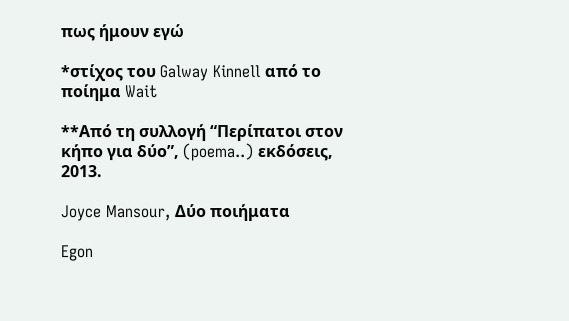πως ήμουν εγώ

*στίχος του Galway Kinnell από το ποίημα Wait

**Από τη συλλογή “Περίπατοι στον κήπο για δύο”, (poema..) εκδόσεις, 2013.

Joyce Mansour, Δύο ποιήματα

Egon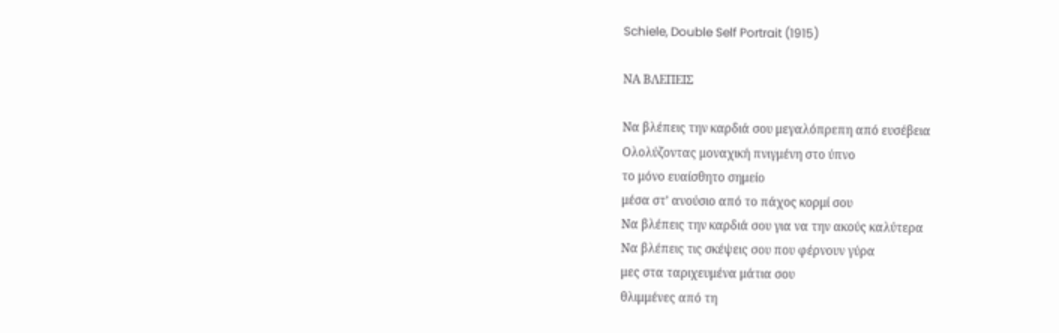Schiele, Double Self Portrait (1915)

ΝΑ ΒΛΕΠΕΙΣ

Να βλέπεις την καρδιά σου μεγαλόπρεπη από ευσέβεια
Ολολύζοντας μοναχική πνιγμένη στο ύπνο
το μόνο ευαίσθητο σημείο
μέσα στ’ ανούσιο από το πάχος κορμί σου
Να βλέπεις την καρδιά σου για να την ακούς καλύτερα
Να βλέπεις τις σκέψεις σου που φέρνουν γύρα
μες στα ταριχευμένα μάτια σου
θλιμμένες από τη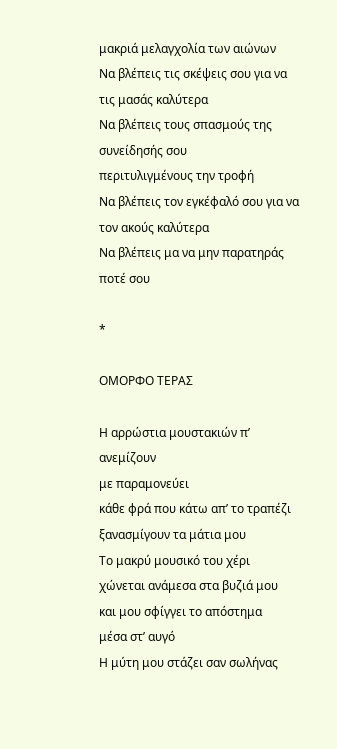μακριά μελαγχολία των αιώνων
Να βλέπεις τις σκέψεις σου για να τις μασάς καλύτερα
Να βλέπεις τους σπασμούς της συνείδησής σου
περιτυλιγμένους την τροφή
Να βλέπεις τον εγκέφαλό σου για να τον ακούς καλύτερα
Να βλέπεις μα να μην παρατηράς ποτέ σου

*

ΟΜΟΡΦΟ ΤΕΡΑΣ

Η αρρώστια μουστακιών π’ ανεμίζουν
με παραμονεύει
κάθε φρά που κάτω απ’ το τραπέζι
ξανασμίγουν τα μάτια μου
Το μακρύ μουσικό του χέρι
χώνεται ανάμεσα στα βυζιά μου
και μου σφίγγει το απόστημα
μέσα στ’ αυγό
Η μύτη μου στάζει σαν σωλήνας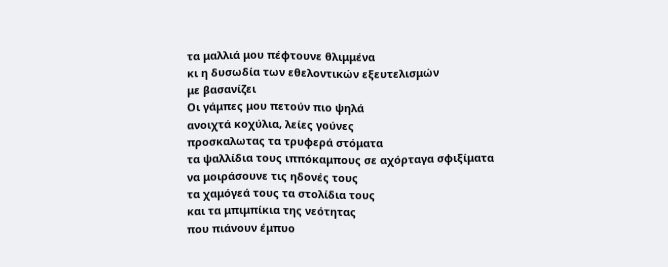τα μαλλιά μου πέφτουνε θλιμμένα
κι η δυσωδία των εθελοντικών εξευτελισμών
με βασανίζει
Οι γάμπες μου πετούν πιο ψηλά
ανοιχτά κοχύλια, λείες γούνες
προσκαλωτας τα τρυφερά στόματα
τα ψαλλίδια τους ιππόκαμπους σε αχόρταγα σφιξίματα
να μοιράσουνε τις ηδονές τους
τα χαμόγεά τους τα στολίδια τους
και τα μπιμπίκια της νεότητας
που πιάνουν έμπυο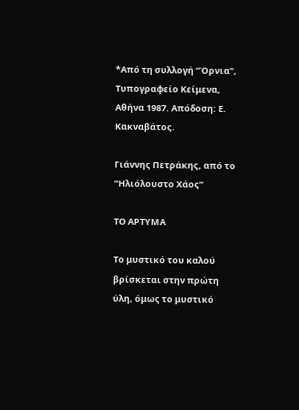*Από τη συλλογή “Όρνια”, Τυπογραφείο Κείμενα, Αθήνα 1987. Απόδοση: Ε. Κακναβάτος.

Γιάννης Πετράκης, από το ”Ηλιόλουστο Χάος”

ΤΟ ΑΡΤΥΜΑ

Το μυστικό του καλού βρίσκεται στην πρώτη ύλη, όμως το μυστικό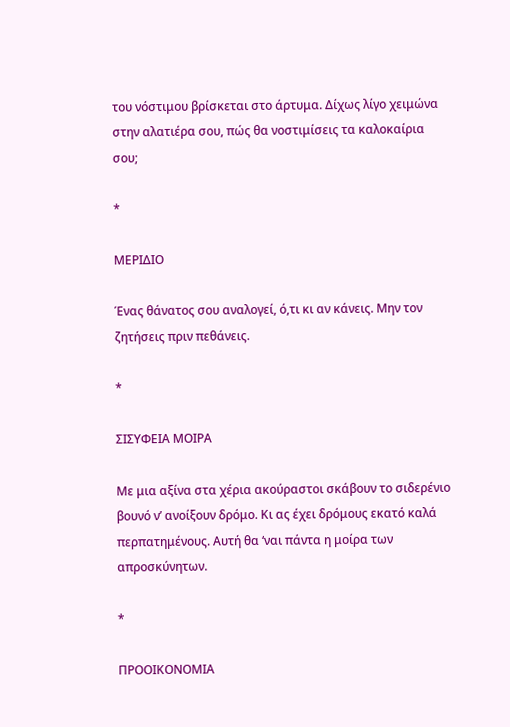του νόστιμου βρίσκεται στο άρτυμα. Δίχως λίγο χειμώνα στην αλατιέρα σου, πώς θα νοστιμίσεις τα καλοκαίρια σου;

*

ΜΕΡΙΔΙΟ

Ένας θάνατος σου αναλογεί, ό,τι κι αν κάνεις. Μην τον ζητήσεις πριν πεθάνεις.

*

ΣΙΣΥΦΕΙΑ ΜΟΙΡΑ

Με μια αξίνα στα χέρια ακούραστοι σκάβουν το σιδερένιο βουνό ν’ ανοίξουν δρόμο. Κι ας έχει δρόμους εκατό καλά περπατημένους. Αυτή θα ‘ναι πάντα η μοίρα των απροσκύνητων.

*

ΠΡΟΟΙΚΟΝΟΜΙΑ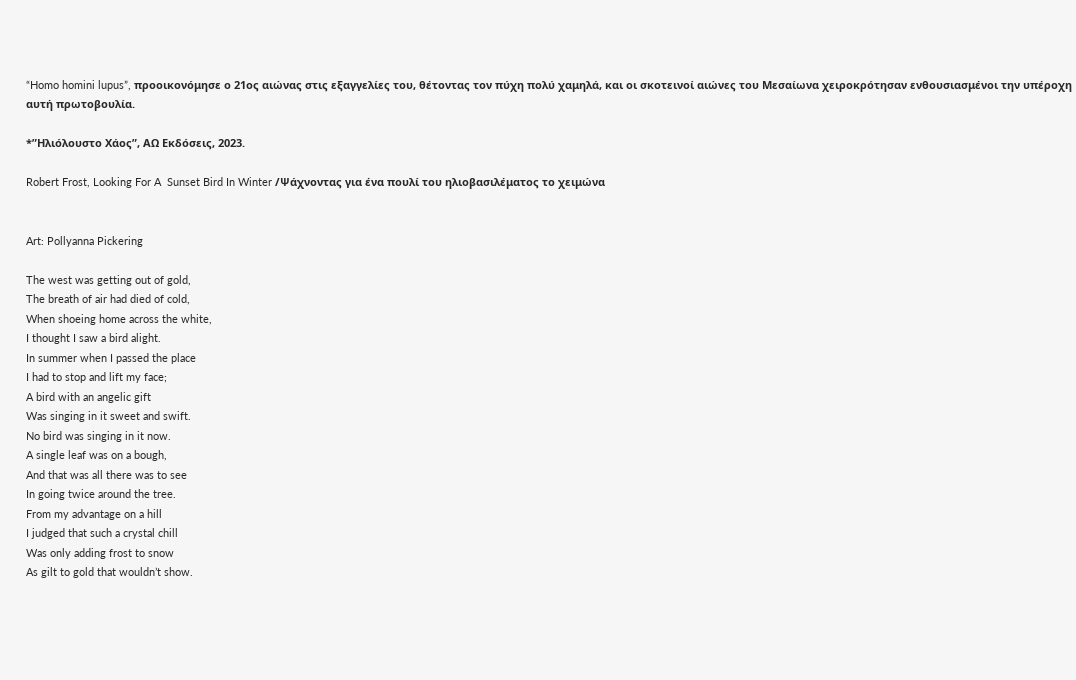“Homo homini lupus”, προοικονόμησε ο 21ος αιώνας στις εξαγγελίες του, θέτοντας τον πύχη πολύ χαμηλά, και οι σκοτεινοί αιώνες του Μεσαίωνα χειροκρότησαν ενθουσιασμένοι την υπέροχη αυτή πρωτοβουλία.

*”Ηλιόλουστο Χάος”, ΑΩ Εκδόσεις, 2023.

Robert Frost, Looking For A  Sunset Bird In Winter /Ψάχνοντας για ένα πουλί του ηλιοβασιλέματος το χειμώνα


Art: Pollyanna Pickering

The west was getting out of gold,
The breath of air had died of cold,
When shoeing home across the white,
I thought I saw a bird alight.
In summer when I passed the place
I had to stop and lift my face;
A bird with an angelic gift
Was singing in it sweet and swift.
No bird was singing in it now.
A single leaf was on a bough,
And that was all there was to see
In going twice around the tree.
From my advantage on a hill
I judged that such a crystal chill
Was only adding frost to snow
As gilt to gold that wouldn’t show.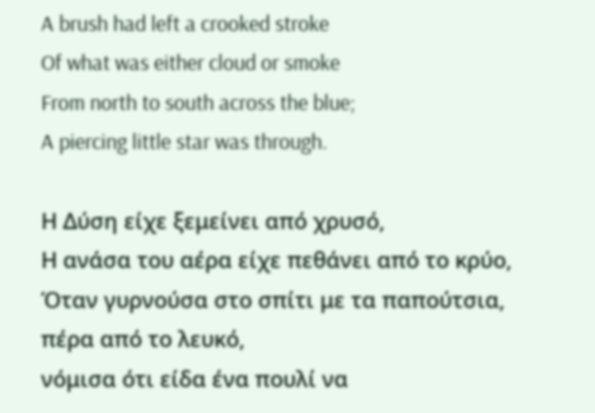A brush had left a crooked stroke
Of what was either cloud or smoke
From north to south across the blue;
A piercing little star was through.

Η Δύση είχε ξεμείνει από χρυσό,
Η ανάσα του αέρα είχε πεθάνει από το κρύο,
Όταν γυρνούσα στο σπίτι με τα παπούτσια, πέρα από το λευκό,
νόμισα ότι είδα ένα πουλί να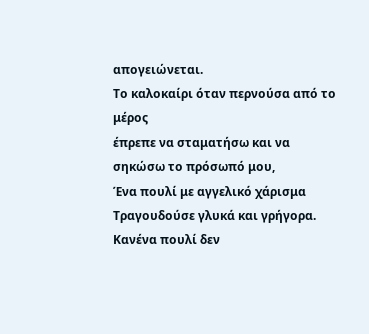απογειώνεται.
Το καλοκαίρι όταν περνούσα από το μέρος
έπρεπε να σταματήσω και να σηκώσω το πρόσωπό μου,
Ένα πουλί με αγγελικό χάρισμα
Τραγουδούσε γλυκά και γρήγορα.
Κανένα πουλί δεν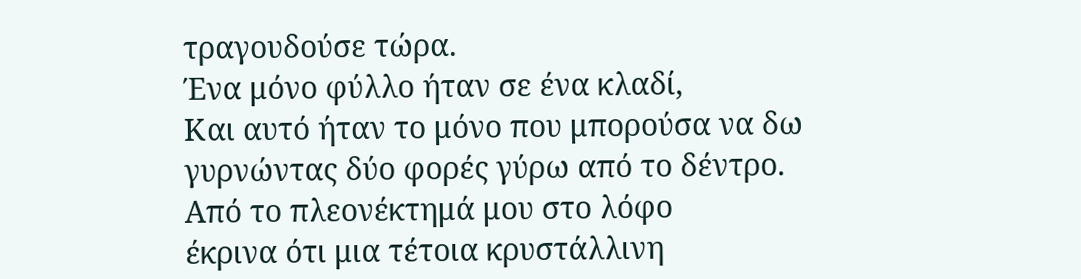τραγουδούσε τώρα.
Ένα μόνο φύλλο ήταν σε ένα κλαδί,
Και αυτό ήταν το μόνο που μπορούσα να δω
γυρνώντας δύο φορές γύρω από το δέντρο.
Από το πλεονέκτημά μου στο λόφο
έκρινα ότι μια τέτοια κρυστάλλινη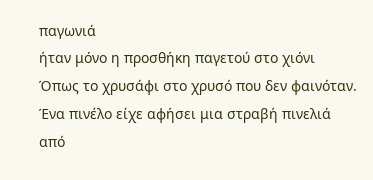παγωνιά
ήταν μόνο η προσθήκη παγετού στο χιόνι
Όπως το χρυσάφι στο χρυσό που δεν φαινόταν.
Ένα πινέλο είχε αφήσει μια στραβή πινελιά
από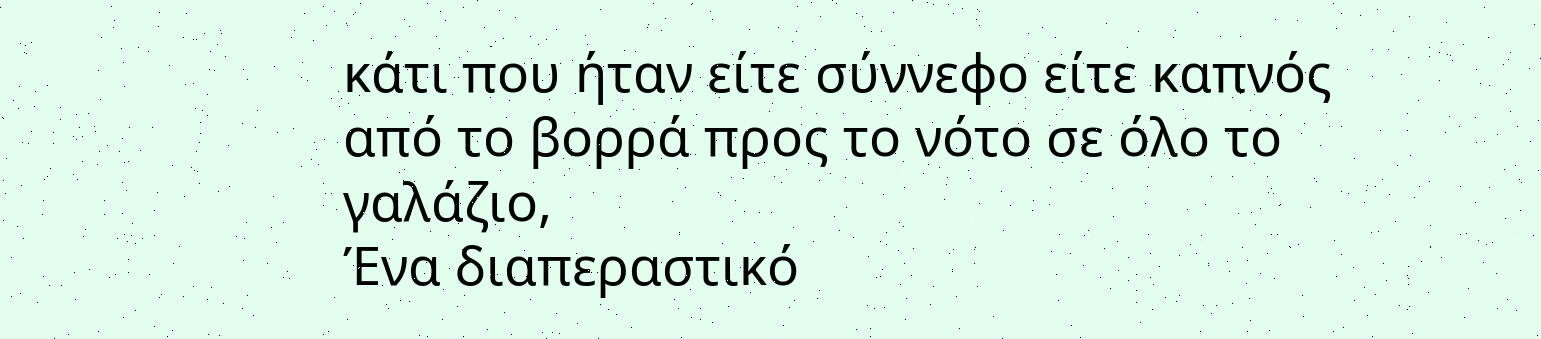κάτι που ήταν είτε σύννεφο είτε καπνός
από το βορρά προς το νότο σε όλο το γαλάζιο,
Ένα διαπεραστικό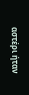αστέρι ήταν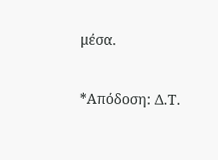μέσα.

*Απόδοση: Δ.Τ.